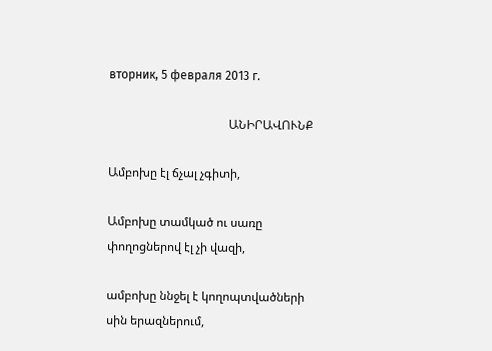вторник, 5 февраля 2013 г.

                                        ԱՆԻՐԱՎՈՒՆՔ

Ամբոխը էլ ճչալ չգիտի,

Ամբոխը տամկած ու սառը փողոցներով էլ չի վազի,

ամբոխը ննջել է կողոպտվածների սին երազներում,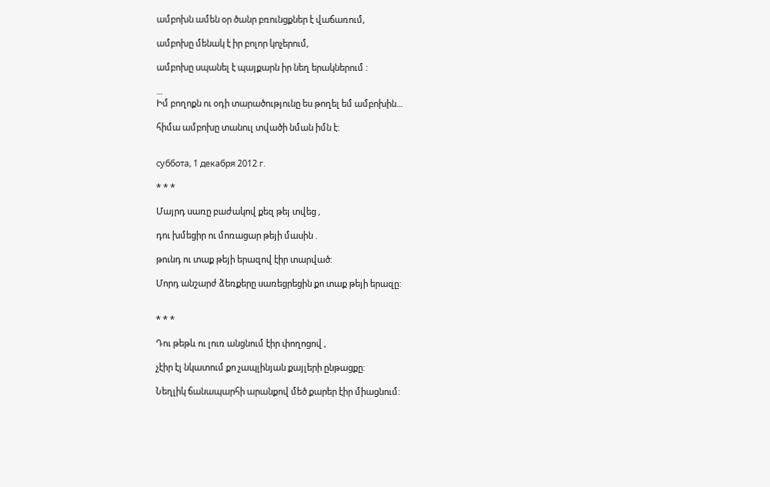ամբոխն ամեն օր ծանր բռունցքներ է վաճառում,

ամբոխը մենակ է իր բոլոր կոչերում,

ամբոխը սպանել է պայքարն իր նեղ երակներում :

...
Իմ բողոքն ու օդի տարածությունը ես թողել եմ ամբոխին...

հիմա ամբոխը տանուլ տվածի նման իմն է:


суббота, 1 декабря 2012 г.

* * *

Մայրդ սառը բաժակով քեզ թեյ տվեց ,

դու խմեցիր ու մոռացար թեյի մասին .

թունդ ու տաք թեյի երազով էիր տարված:

Մորդ անշարժ ձեռքերը սառեցրեցին քո տաք թեյի երազը:


* * *

Դու թեթև ու լուռ անցնում էիր փողոցով ,

չէիր էլ նկատում քո չապլինյան քայլերի ընթացքը:

Նեղլիկ ճանապարհի արանքով մեծ քարեր էիր միացնում: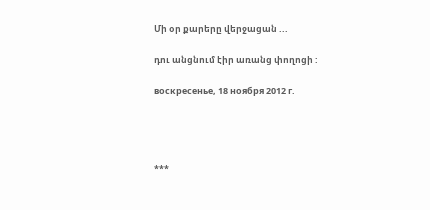Մի օր քարերը վերջացան ...

դու անցնում էիր առանց փողոցի :

воскресенье, 18 ноября 2012 г.




***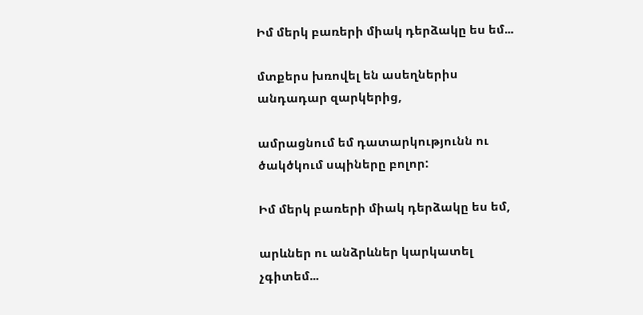Իմ մերկ բառերի միակ դերձակը ես եմ...

մտքերս խռովել են ասեղներիս անդադար զարկերից,

ամրացնում եմ դատարկությունն ու ծակծկում սպիները բոլոր:

Իմ մերկ բառերի միակ դերձակը ես եմ,

արևներ ու անձրևներ կարկատել չգիտեմ...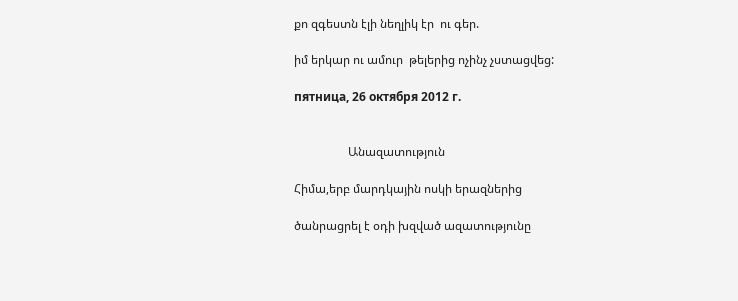քո զգեստն էլի նեղլիկ էր  ու գեր.

իմ երկար ու ամուր  թելերից ոչինչ չստացվեց:

пятница, 26 октября 2012 г.


                  Անազատություն

Հիմա,երբ մարդկային ոսկի երազներից

ծանրացրել է օդի խզված ազատությունը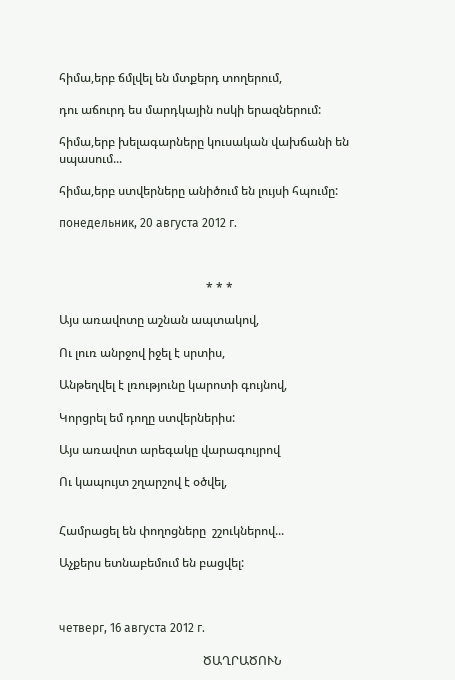հիմա,երբ ճմլվել են մտքերդ տողերում,

դու աճուրդ ես մարդկային ոսկի երազներում:

հիմա,երբ խելագարները կուսական վախճանի են սպասում...

հիմա,երբ ստվերները անիծում են լույսի հպումը:

понедельник, 20 августа 2012 г.



                                                 * * *

Այս առավոտը աշնան ապտակով,

Ու լուռ անրջով իջել է սրտիս,

Անթեղվել է լռությունը կարոտի գույնով,

Կորցրել եմ դողը ստվերներիս:

Այս առավոտ արեգակը վարագույրով

Ու կապույտ շղարշով է օծվել,


Համրացել են փողոցները  շշուկներով...

Աչքերս ետնաբեմում են բացվել:



четверг, 16 августа 2012 г.

                                                ԾԱՂՐԱԾՈՒՆ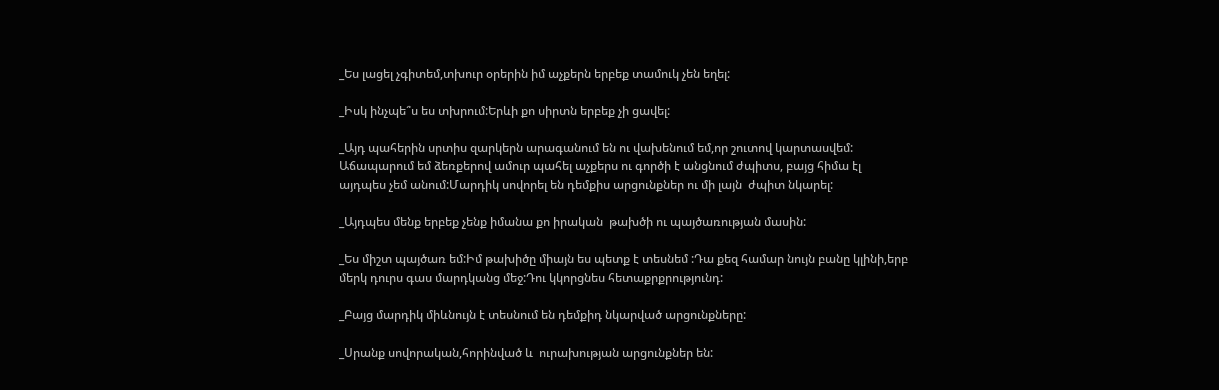_Ես լացել չգիտեմ,տխուր օրերին իմ աչքերն երբեք տամուկ չեն եղել:

_Իսկ ինչպե՞ս ես տխրում:Երևի քո սիրտն երբեք չի ցավել:

_Այդ պահերին սրտիս զարկերն արագանում են ու վախենում եմ,որ շուտով կարտասվեմ: Աճապարում եմ ձեռքերով ամուր պահել աչքերս ու գործի է անցնում ժպիտս, բայց հիմա էլ այդպես չեմ անում:Մարդիկ սովորել են դեմքիս արցունքներ ու մի լայն  ժպիտ նկարել:

_Այդպես մենք երբեք չենք իմանա քո իրական  թախծի ու պայծառության մասին:

_Ես միշտ պայծառ եմ:Իմ թախիծը միայն ես պետք է տեսնեմ :Դա քեզ համար նույն բանը կլինի,երբ մերկ դուրս գաս մարդկանց մեջ:Դու կկորցնես հետաքրքրությունդ:

_Բայց մարդիկ միևնույն է տեսնում են դեմքիդ նկարված արցունքները:

_Սրանք սովորական,հորինված և  ուրախության արցունքներ են: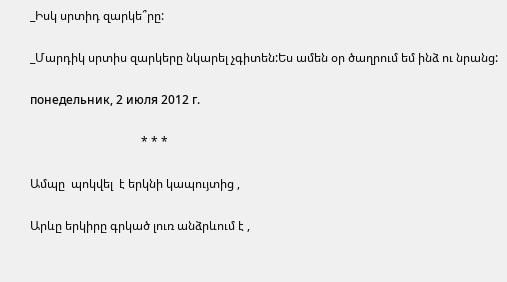_Իսկ սրտիդ զարկե՞րը:

_Մարդիկ սրտիս զարկերը նկարել չգիտեն:Ես ամեն օր ծաղրում եմ ինձ ու նրանց:

понедельник, 2 июля 2012 г.

                                     * * *

Ամպը  պոկվել  է երկնի կապույտից ,

Արևը երկիրը գրկած լուռ անձրևում է ,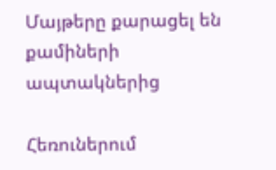Մայթերը քարացել են քամիների ապտակներից

Հեռուներում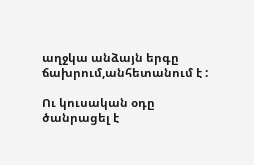աղջկա անձայն երգը ճախրում,անհետանում է :

Ու կուսական օդը ծանրացել է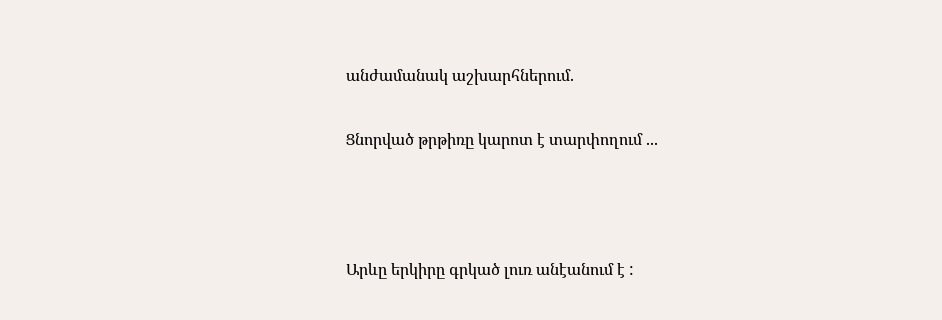անժամանակ աշխարհներում.

Ցնորված թրթիռը կարոտ է տարփողում ...



Արևը երկիրը գրկած լուռ անէանում է :